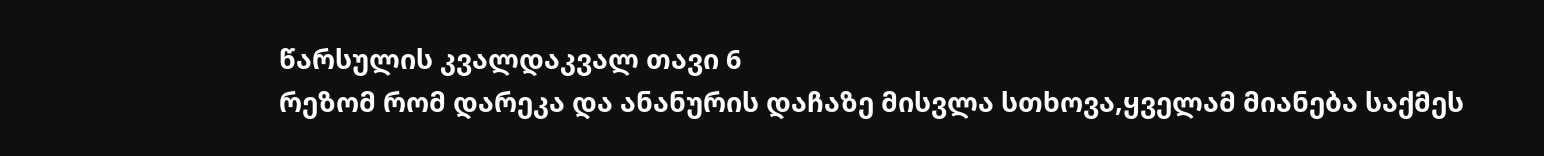წარსულის კვალდაკვალ თავი 6
რეზომ რომ დარეკა და ანანურის დაჩაზე მისვლა სთხოვა,ყველამ მიანება საქმეს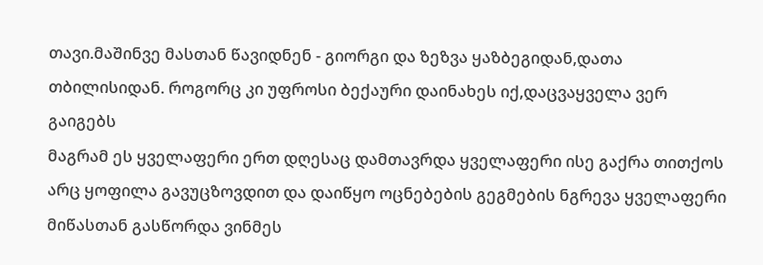თავი.მაშინვე მასთან წავიდნენ - გიორგი და ზეზვა ყაზბეგიდან,დათა თბილისიდან. როგორც კი უფროსი ბექაური დაინახეს იქ,დაცვაყველა ვერ გაიგებს
მაგრამ ეს ყველაფერი ერთ დღესაც დამთავრდა ყველაფერი ისე გაქრა თითქოს არც ყოფილა გავუცზოვდით და დაიწყო ოცნებების გეგმების ნგრევა ყველაფერი მიწასთან გასწორდა ვინმეს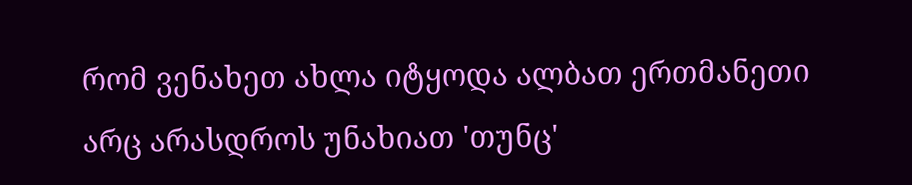რომ ვენახეთ ახლა იტყოდა ალბათ ერთმანეთი არც არასდროს უნახიათ 'თუნც'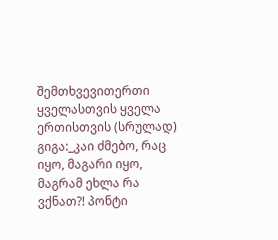შემთხვევითერთი ყველასთვის ყველა ერთისთვის (სრულად)
გიგა:_კაი ძმებო, რაც იყო, მაგარი იყო, მაგრამ ეხლა რა ვქნათ?! პონტი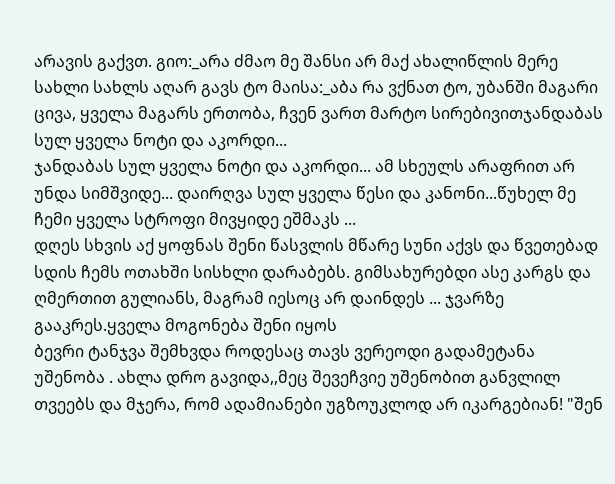არავის გაქვთ. გიო:_არა ძმაო მე შანსი არ მაქ ახალიწლის მერე სახლი სახლს აღარ გავს ტო მაისა:_აბა რა ვქნათ ტო, უბანში მაგარი ცივა, ყველა მაგარს ერთობა, ჩვენ ვართ მარტო სირებივითჯანდაბას სულ ყველა ნოტი და აკორდი...
ჯანდაბას სულ ყველა ნოტი და აკორდი... ამ სხეულს არაფრით არ უნდა სიმშვიდე... დაირღვა სულ ყველა წესი და კანონი...წუხელ მე ჩემი ყველა სტროფი მივყიდე ეშმაკს ...
დღეს სხვის აქ ყოფნას შენი წასვლის მწარე სუნი აქვს და წვეთებად სდის ჩემს ოთახში სისხლი დარაბებს. გიმსახურებდი ასე კარგს და ღმერთით გულიანს, მაგრამ იესოც არ დაინდეს ... ჯვარზე გააკრეს.ყველა მოგონება შენი იყოს
ბევრი ტანჯვა შემხვდა როდესაც თავს ვერეოდი გადამეტანა უშენობა . ახლა დრო გავიდა,,მეც შევეჩვიე უშენობით განვლილ თვეებს და მჯერა, რომ ადამიანები უგზოუკლოდ არ იკარგებიან! "შენ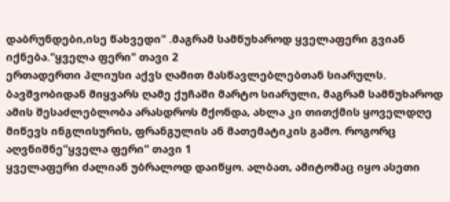დაბრუნდები,ისე წახვედი" .მაგრამ სამწუხაროდ ყველაფერი გვიან იქნება."ყველა ფერი" თავი 2
ერთადერთი პლიუსი აქვს ღამით მასწავლებლებთან სიარულს. ბავშვობიდან მიყვარს ღამე ქუჩაში მარტო სიარული, მაგრამ სამწუხაროდ ამის შესაძლებლობა არასდროს მქონდა, ახლა კი თითქმის ყოველდღე მიწევს ინგლისურის, ფრანგულის ან მათემატიკის გამო. როგორც აღვნიშნე"ყველა ფერი" თავი 1
ყველაფერი ძალიან უბრალოდ დაიწყო. ალბათ, ამიტომაც იყო ასეთი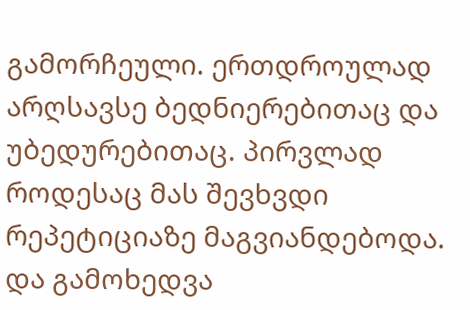გამორჩეული. ერთდროულად არღსავსე ბედნიერებითაც და უბედურებითაც. პირვლად როდესაც მას შევხვდი რეპეტიციაზე მაგვიანდებოდა. და გამოხედვა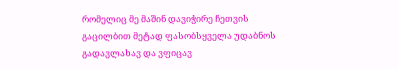რომელიც მე მაშინ დავიჭირე ჩეთვის გაცილბით მეტად ფასობსყველა უდაბნოს გადავლახავ და ვფიცავ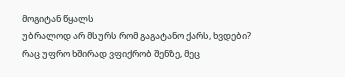მოგიტან წყალს
უბრალოდ არ მსურს რომ გაგატანო ქარს, ხვდები? რაც უფრო ხშირად ვფიქრობ შენზე, მეც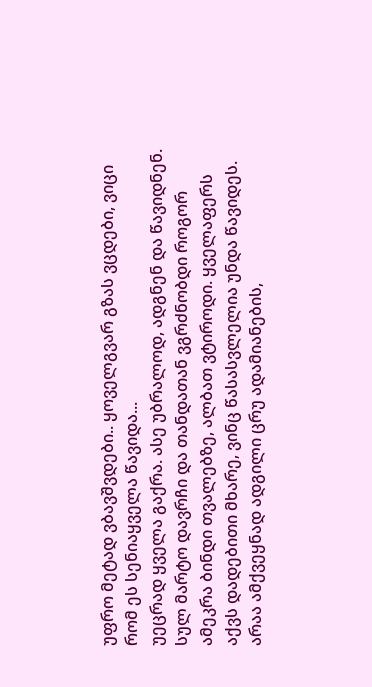უფრო მეტად ვბავშვდები.. ყოველგვარ გზას ვცდები, ვიცი რომ ეს სენიაყველა წავიდა...
უეცრად ყველა გაქრა. ასე უბრალოდ, ადგნენ და წავიდნენ. სულ მარტო დავრჩი და თანდათან ვგრძნობდი როგორ ამეკრა ბინდი თვალებზე, ალბათ ვტიროდი. ყველაფერს აქვს დადებითი მხარე, ვინც წასასვლელია უნდა წავიდეს. არაა ამქვეყნად ადგილი ცრუ ადამიანების,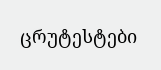ცრუტესტები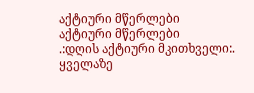აქტიური მწერლები
აქტიური მწერლები
.:დღის აქტიური მკითხველი:.
ყველაზე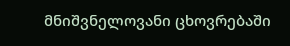მნიშვნელოვანი ცხოვრებაში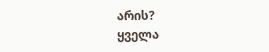არის?
ყველა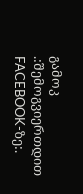გამოკ
.:შემოგვიერთდით FACEBOOK-ზე:.